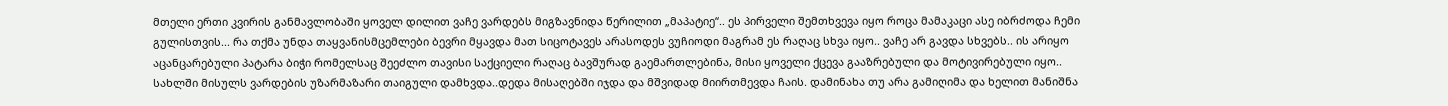მთელი ერთი კვირის განმავლობაში ყოველ დილით ვაჩე ვარდებს მიგზავნიდა წერილით „მაპატიე“.. ეს პირველი შემთხვევა იყო როცა მამაკაცი ასე იბრძოდა ჩემი გულისთვის... რა თქმა უნდა თაყვანისმცემლები ბევრი მყავდა მათ სიცოტავეს არასოდეს ვუჩიოდი მაგრამ ეს რაღაც სხვა იყო.. ვაჩე არ გავდა სხვებს.. ის არიყო აცანცარებული პატარა ბიჭი რომელსაც შეეძლო თავისი საქციელი რაღაც ბავშურად გაემართლებინა, მისი ყოველი ქცევა გააზრებული და მოტივირებული იყო..
სახლში მისულს ვარდების უზარმაზარი თაიგული დამხვდა..დედა მისაღებში იჯდა და მშვიდად მიირთმევდა ჩაის. დამინახა თუ არა გამიღიმა და ხელით მანიშნა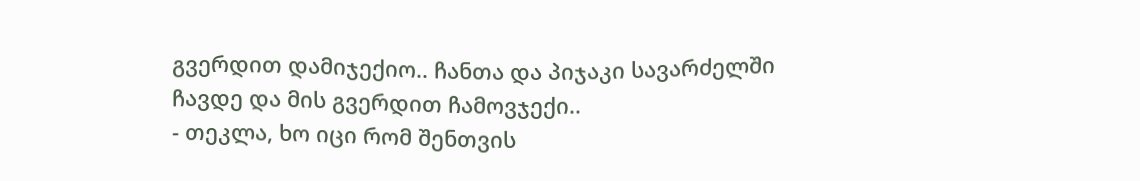გვერდით დამიჯექიო.. ჩანთა და პიჯაკი სავარძელში ჩავდე და მის გვერდით ჩამოვჯექი..
- თეკლა, ხო იცი რომ შენთვის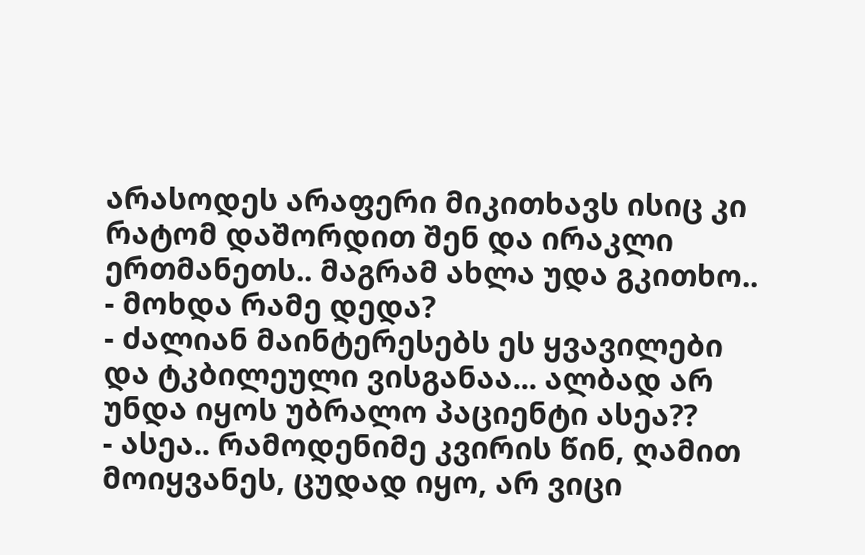არასოდეს არაფერი მიკითხავს ისიც კი რატომ დაშორდით შენ და ირაკლი ერთმანეთს.. მაგრამ ახლა უდა გკითხო..
- მოხდა რამე დედა?
- ძალიან მაინტერესებს ეს ყვავილები და ტკბილეული ვისგანაა... ალბად არ უნდა იყოს უბრალო პაციენტი ასეა??
- ასეა.. რამოდენიმე კვირის წინ, ღამით მოიყვანეს, ცუდად იყო, არ ვიცი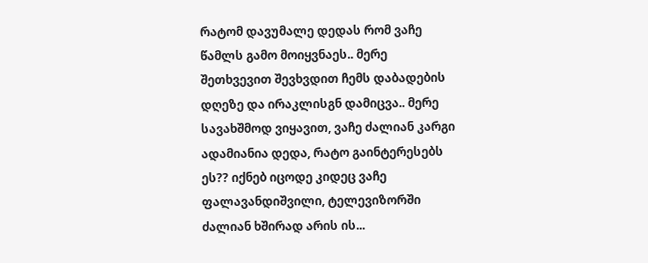რატომ დავუმალე დედას რომ ვაჩე წამლს გამო მოიყვნაეს.. მერე შეთხვევით შევხვდით ჩემს დაბადების დღეზე და ირაკლისგნ დამიცვა.. მერე სავახშმოდ ვიყავით, ვაჩე ძალიან კარგი ადამიანია დედა, რატო გაინტერესებს ეს?? იქნებ იცოდე კიდეც ვაჩე ფალავანდიშვილი, ტელევიზორში ძალიან ხშირად არის ის...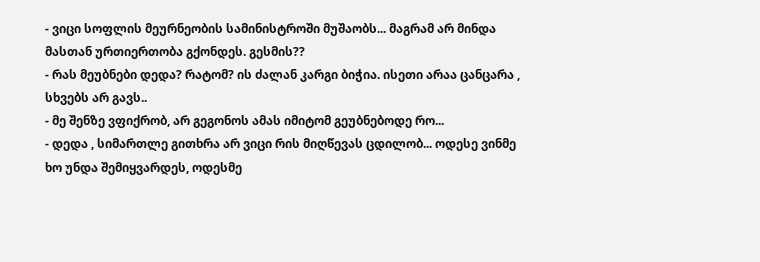- ვიცი სოფლის მეურნეობის სამინისტროში მუშაობს... მაგრამ არ მინდა მასთან ურთიერთობა გქონდეს. გესმის??
- რას მეუბნები დედა? რატომ? ის ძალან კარგი ბიჭია. ისეთი არაა ცანცარა , სხვებს არ გავს..
- მე შენზე ვფიქრობ, არ გეგონოს ამას იმიტომ გეუბნებოდე რო...
- დედა , სიმართლე გითხრა არ ვიცი რის მიღწევას ცდილობ... ოდესე ვინმე ხო უნდა შემიყვარდეს, ოდესმე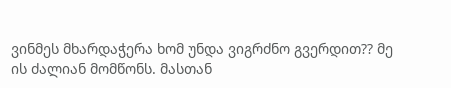ვინმეს მხარდაჭერა ხომ უნდა ვიგრძნო გვერდით?? მე ის ძალიან მომწონს. მასთან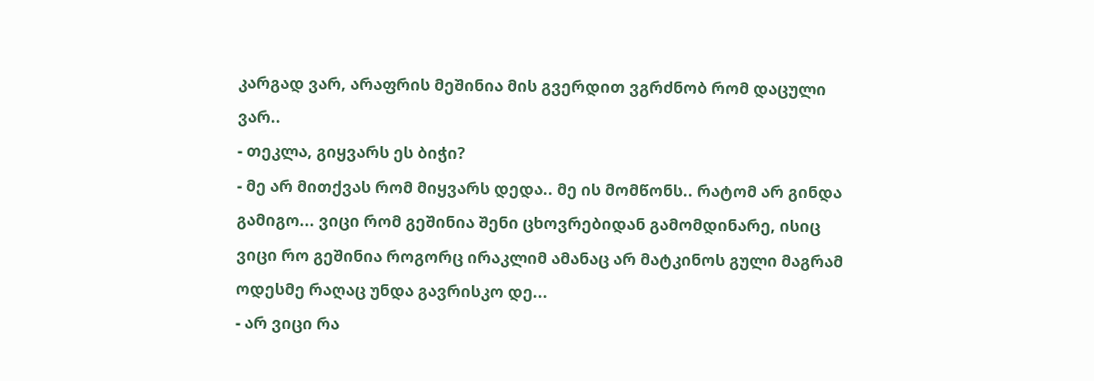კარგად ვარ, არაფრის მეშინია მის გვერდით ვგრძნობ რომ დაცული ვარ..
- თეკლა, გიყვარს ეს ბიჭი?
- მე არ მითქვას რომ მიყვარს დედა.. მე ის მომწონს.. რატომ არ გინდა გამიგო... ვიცი რომ გეშინია შენი ცხოვრებიდან გამომდინარე, ისიც ვიცი რო გეშინია როგორც ირაკლიმ ამანაც არ მატკინოს გული მაგრამ ოდესმე რაღაც უნდა გავრისკო დე...
- არ ვიცი რა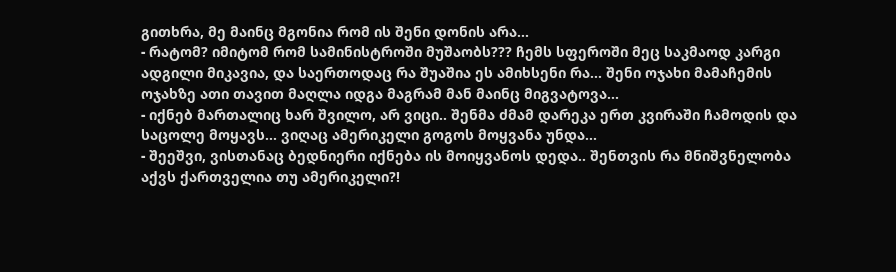გითხრა, მე მაინც მგონია რომ ის შენი დონის არა...
- რატომ? იმიტომ რომ სამინისტროში მუშაობს??? ჩემს სფეროში მეც საკმაოდ კარგი ადგილი მიკავია, და საერთოდაც რა შუაშია ეს ამიხსენი რა... შენი ოჯახი მამაჩემის ოჯახზე ათი თავით მაღლა იდგა მაგრამ მან მაინც მიგვატოვა...
- იქნებ მართალიც ხარ შვილო, არ ვიცი.. შენმა ძმამ დარეკა ერთ კვირაში ჩამოდის და საცოლე მოყავს... ვიღაც ამერიკელი გოგოს მოყვანა უნდა...
- შეეშვი, ვისთანაც ბედნიერი იქნება ის მოიყვანოს დედა.. შენთვის რა მნიშვნელობა აქვს ქართველია თუ ამერიკელი?!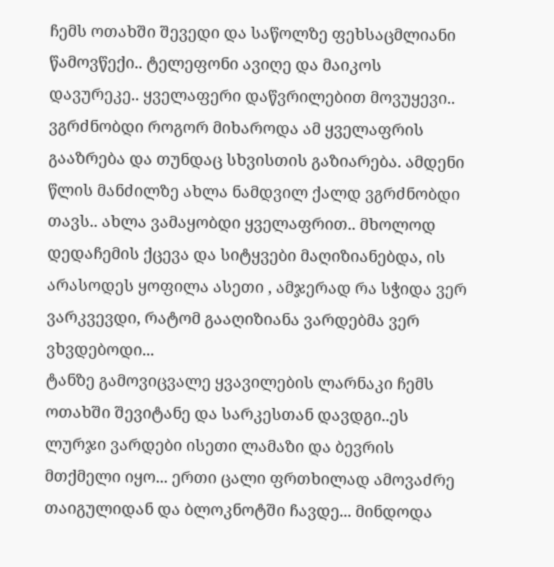ჩემს ოთახში შევედი და საწოლზე ფეხსაცმლიანი წამოვწექი.. ტელეფონი ავიღე და მაიკოს დავურეკე.. ყველაფერი დაწვრილებით მოვუყევი.. ვგრძნობდი როგორ მიხაროდა ამ ყველაფრის გააზრება და თუნდაც სხვისთის გაზიარება. ამდენი წლის მანძილზე ახლა ნამდვილ ქალდ ვგრძნობდი თავს.. ახლა ვამაყობდი ყველაფრით.. მხოლოდ დედაჩემის ქცევა და სიტყვები მაღიზიანებდა, ის არასოდეს ყოფილა ასეთი , ამჯერად რა სჭიდა ვერ ვარკვევდი, რატომ გააღიზიანა ვარდებმა ვერ ვხვდებოდი...
ტანზე გამოვიცვალე ყვავილების ლარნაკი ჩემს ოთახში შევიტანე და სარკესთან დავდგი..ეს ლურჯი ვარდები ისეთი ლამაზი და ბევრის მთქმელი იყო... ერთი ცალი ფრთხილად ამოვაძრე თაიგულიდან და ბლოკნოტში ჩავდე... მინდოდა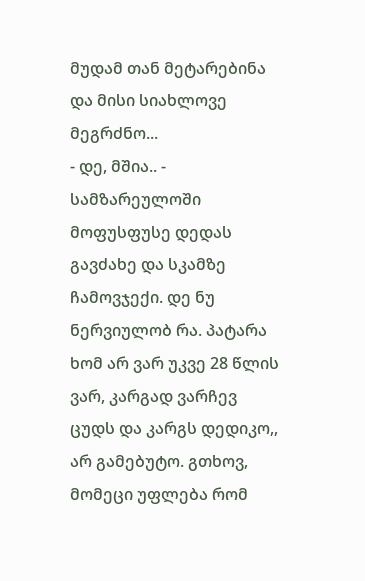მუდამ თან მეტარებინა და მისი სიახლოვე მეგრძნო...
- დე, მშია.. - სამზარეულოში მოფუსფუსე დედას გავძახე და სკამზე ჩამოვჯექი. დე ნუ ნერვიულობ რა. პატარა ხომ არ ვარ უკვე 28 წლის ვარ, კარგად ვარჩევ ცუდს და კარგს დედიკო,, არ გამებუტო. გთხოვ, მომეცი უფლება რომ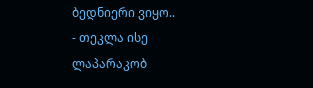ბედნიერი ვიყო..
- თეკლა ისე ლაპარაკობ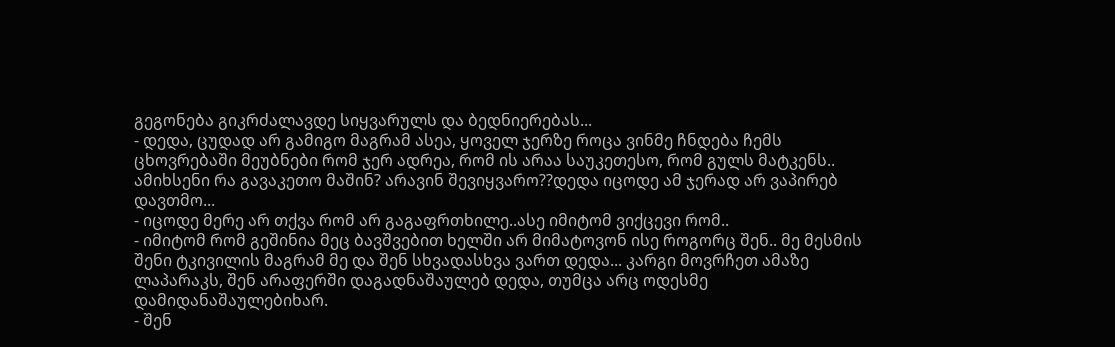გეგონება გიკრძალავდე სიყვარულს და ბედნიერებას...
- დედა, ცუდად არ გამიგო მაგრამ ასეა, ყოველ ჯერზე როცა ვინმე ჩნდება ჩემს ცხოვრებაში მეუბნები რომ ჯერ ადრეა, რომ ის არაა საუკეთესო, რომ გულს მატკენს.. ამიხსენი რა გავაკეთო მაშინ? არავინ შევიყვარო??დედა იცოდე ამ ჯერად არ ვაპირებ დავთმო...
- იცოდე მერე არ თქვა რომ არ გაგაფრთხილე..ასე იმიტომ ვიქცევი რომ..
- იმიტომ რომ გეშინია მეც ბავშვებით ხელში არ მიმატოვონ ისე როგორც შენ.. მე მესმის შენი ტკივილის მაგრამ მე და შენ სხვადასხვა ვართ დედა... კარგი მოვრჩეთ ამაზე ლაპარაკს, შენ არაფერში დაგადნაშაულებ დედა, თუმცა არც ოდესმე დამიდანაშაულებიხარ.
- შენ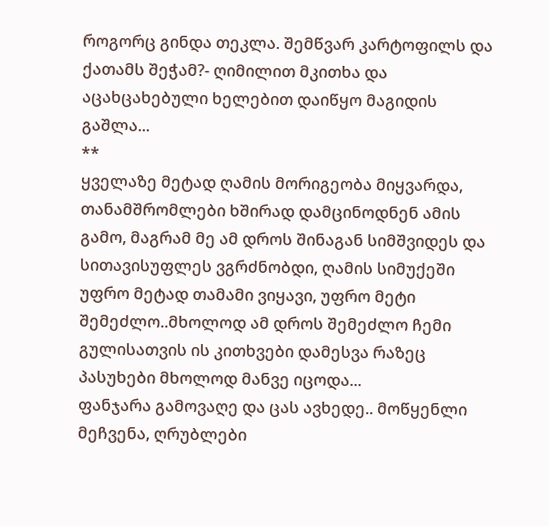როგორც გინდა თეკლა. შემწვარ კარტოფილს და ქათამს შეჭამ?- ღიმილით მკითხა და აცახცახებული ხელებით დაიწყო მაგიდის გაშლა...
**
ყველაზე მეტად ღამის მორიგეობა მიყვარდა, თანამშრომლები ხშირად დამცინოდნენ ამის გამო, მაგრამ მე ამ დროს შინაგან სიმშვიდეს და სითავისუფლეს ვგრძნობდი, ღამის სიმუქეში უფრო მეტად თამამი ვიყავი, უფრო მეტი შემეძლო..მხოლოდ ამ დროს შემეძლო ჩემი გულისათვის ის კითხვები დამესვა რაზეც პასუხები მხოლოდ მანვე იცოდა...
ფანჯარა გამოვაღე და ცას ავხედე.. მოწყენლი მეჩვენა, ღრუბლები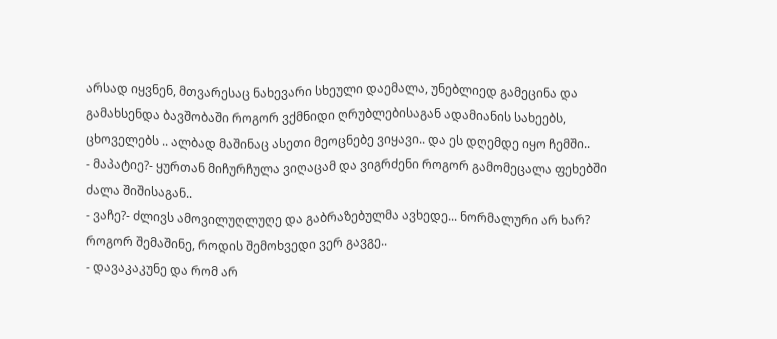არსად იყვნენ, მთვარესაც ნახევარი სხეული დაემალა, უნებლიედ გამეცინა და გამახსენდა ბავშობაში როგორ ვქმნიდი ღრუბლებისაგან ადამიანის სახეებს, ცხოველებს .. ალბად მაშინაც ასეთი მეოცნებე ვიყავი.. და ეს დღემდე იყო ჩემში..
- მაპატიე?- ყურთან მიჩურჩულა ვიღაცამ და ვიგრძენი როგორ გამომეცალა ფეხებში ძალა შიშისაგან..
- ვაჩე?- ძლივს ამოვილუღლუღე და გაბრაზებულმა ავხედე... ნორმალური არ ხარ? როგორ შემაშინე, როდის შემოხვედი ვერ გავგე..
- დავაკაკუნე და რომ არ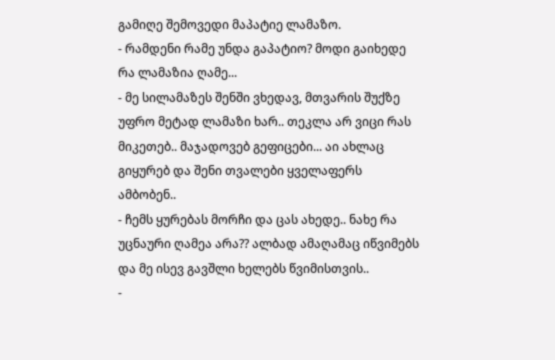გამიღე შემოვედი მაპატიე ლამაზო.
- რამდენი რამე უნდა გაპატიო? მოდი გაიხედე რა ლამაზია ღამე...
- მე სილამაზეს შენში ვხედავ, მთვარის შუქზე უფრო მეტად ლამაზი ხარ.. თეკლა არ ვიცი რას მიკეთებ.. მაჯადოვებ გეფიცები... აი ახლაც გიყურებ და შენი თვალები ყველაფერს ამბობენ..
- ჩემს ყურებას მორჩი და ცას ახედე.. ნახე რა უცნაური ღამეა არა?? ალბად ამაღამაც იწვიმებს და მე ისევ გავშლი ხელებს წვიმისთვის..
-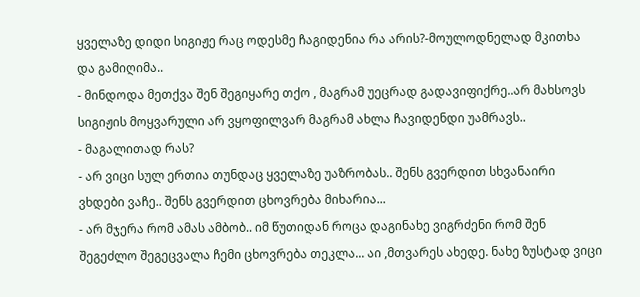ყველაზე დიდი სიგიჟე რაც ოდესმე ჩაგიდენია რა არის?-მოულოდნელად მკითხა და გამიღიმა..
- მინდოდა მეთქვა შენ შეგიყარე თქო , მაგრამ უეცრად გადავიფიქრე..არ მახსოვს სიგიჟის მოყვარული არ ვყოფილვარ მაგრამ ახლა ჩავიდენდი უამრავს..
- მაგალითად რას?
- არ ვიცი სულ ერთია თუნდაც ყველაზე უაზრობას.. შენს გვერდით სხვანაირი ვხდები ვაჩე.. შენს გვერდით ცხოვრება მიხარია...
- არ მჯერა რომ ამას ამბობ.. იმ წუთიდან როცა დაგინახე ვიგრძენი რომ შენ შეგეძლო შეგეცვალა ჩემი ცხოვრება თეკლა... აი ,მთვარეს ახედე. ნახე ზუსტად ვიცი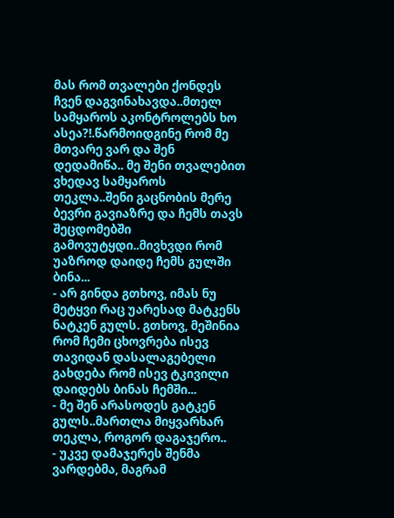მას რომ თვალები ქონდეს ჩვენ დაგვინახავდა..მთელ სამყაროს აკონტროლებს ხო ასეა?!.წარმოიდგინე რომ მე მთვარე ვარ და შენ დედამიწა.. მე შენი თვალებით ვხედავ სამყაროს თეკლა..შენი გაცნობის მერე ბევრი გავიაზრე და ჩემს თავს შეცდომებში გამოვუტყდი..მივხვდი რომ უაზროდ დაიდე ჩემს გულში ბინა...
- არ გინდა გთხოვ, იმას ნუ მეტყვი რაც უარესად მატკენს ნატკენ გულს. გთხოვ, მეშინია რომ ჩემი ცხოვრება ისევ თავიდან დასალაგებელი გახდება რომ ისევ ტკივილი დაიდებს ბინას ჩემში...
- მე შენ არასოდეს გატკენ გულს..მართლა მიყვარხარ თეკლა, როგორ დაგაჯერო..
- უკვე დამაჯერეს შენმა ვარდებმა, მაგრამ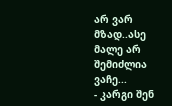არ ვარ მზად..ასე მალე არ შემიძლია ვაჩე...
- კარგი შენ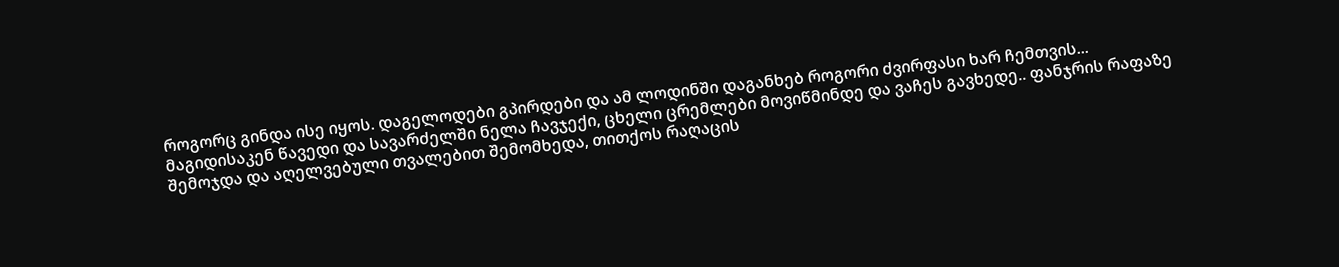როგორც გინდა ისე იყოს. დაგელოდები გპირდები და ამ ლოდინში დაგანხებ როგორი ძვირფასი ხარ ჩემთვის...
მაგიდისაკენ წავედი და სავარძელში ნელა ჩავჯექი, ცხელი ცრემლები მოვიწმინდე და ვაჩეს გავხედე.. ფანჯრის რაფაზე შემოჯდა და აღელვებული თვალებით შემომხედა, თითქოს რაღაცის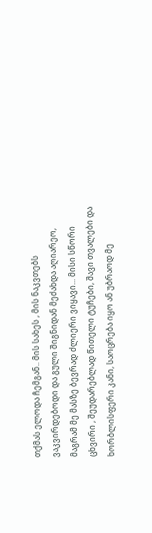თქმას ელოდა ჩემგან.. მის სახეს , მის ნაკვთებს ვაკვირდებოდი და გული შიგნიდან მეძახდა აღიარეო, მაგრამ მე მასზე ბევრად ძლიერი ვიყავი... მისი სწორი ცხვირი , შეუდარებლად წითელი ტუჩები, შავი თვალები და ხორბლისფერი კანი, საოცრება იყო ან უბრაოდ მე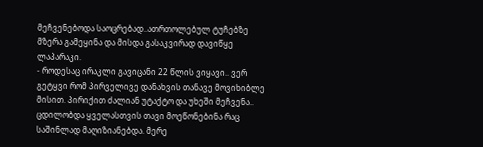მეჩვენებოდა საოცრებად..ათრთოლებულ ტუჩებზე მზერა გამეყინა და მისდა გასაკვირად დავიწყე ლაპარაკი.
- როდესაც ირაკლი გავიცანი 22 წლის ვიყავი.. ვერ გეტყვი რომ პირველივე დანახვის თანავე მოვიხიბლე მისით. პირიქით ძალიან უტაქტო და უხეში მეჩვენა.. ცდილობდა ყველასთვის თავი მოეწონებინა რაც საშინლად მაღიზიანებდა. მერე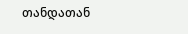თანდათან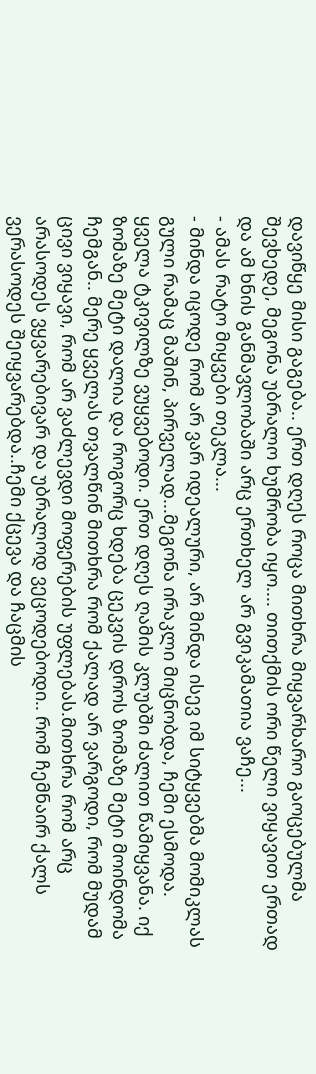დავიწყე მისი გაგება.. ერთ დღეს როცა მითხრა მიყვარხარო გაოცებულმა შევხედე, მეგონა უბრალო ხუმრობა იყო.... თითქმის ორი წელი ვიყავით ერთად და ამ ხნის განმავლობაში არც ერთხელ არ გვიკამათია ვაჩე...
- ამას რატო მიყვები თეკლა...
- მინდა იცოდე რომ არ ვარ იდეალური, არ მინდა ისევ იმ სიტყვებმა მომიკლას გული რამაც მაშინ, პირველად...მეგონა ირაკლი მიცნობდა, ჩემი ესმოდა. ყველა ტკივილზე ვუყვებოდი. ერთ დღეს ღამის კლუბში ძალით წამიყვანა. იქ ზომაზე მეტი დალია და როგორც ხდება ცეკვის დროს ზომაზე მეტი მოინდომა ჩემგან.. მერე ყველას თვალწინ მითხრა რომ ქალად არ ვარგოდი, რომ მუდამ ცივი ვიყავი, რომ არ ვაძლევდი მოფერების უფლებას.მითხრა რომ არც არასოდეს ვყვარებივარ და უბრალოდ ვეცოდებოდი.. რომ ჩემნაირ ქალს ვერასოდეს შეიყვარებდა..ჩემი ქცევა და ჩაცმის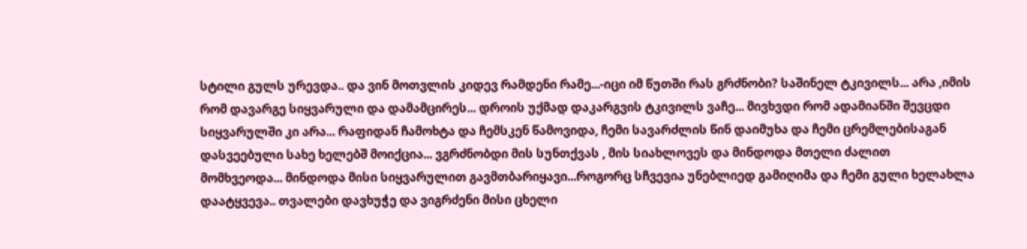სტილი გულს ურევდა.. და ვინ მოთვლის კიდევ რამდენი რამე...-იცი იმ წუთში რას გრძნობი? საშინელ ტკივილს... არა ,იმის რომ დავარგე სიყვარული და დამამცირეს... დროის უქმად დაკარგვის ტკივილს ვაჩე... მივხვდი რომ ადამიანში შევცდი სიყვარულში კი არა... რაფიდან ჩამოხტა და ჩემსკენ წამოვიდა, ჩემი სავარძლის წინ დაიმუხა და ჩემი ცრემლებისაგან დასვეებული სახე ხელებშ მოიქცია... ვგრძნობდი მის სუნთქვას , მის სიახლოვეს და მინდოდა მთელი ძალით მომხვეოდა... მინდოდა მისი სიყვარულით გავმთბარიყავი...როგორც სჩვევია უნებლიედ გამიღიმა და ჩემი გული ხელახლა დაატყვევა.. თვალები დავხუჭე და ვიგრძენი მისი ცხელი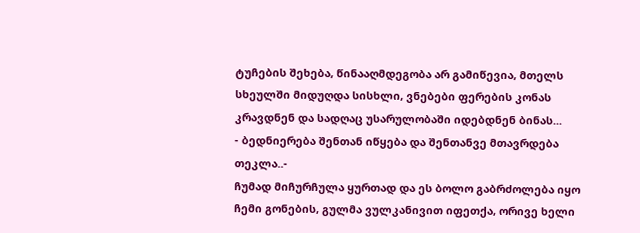ტუჩების შეხება, წინააღმდეგობა არ გამიწევია, მთელს სხეულში მიდუღდა სისხლი, ვნებები ფერების კონას კრავდნენ და სადღაც უსარულობაში იდებდნენ ბინას...
- ბედნიერება შენთან იწყება და შენთანვე მთავრდება თეკლა..-
ჩუმად მიჩურჩულა ყურთად და ეს ბოლო გაბრძოლება იყო ჩემი გონების, გულმა ვულკანივით იფეთქა, ორივე ხელი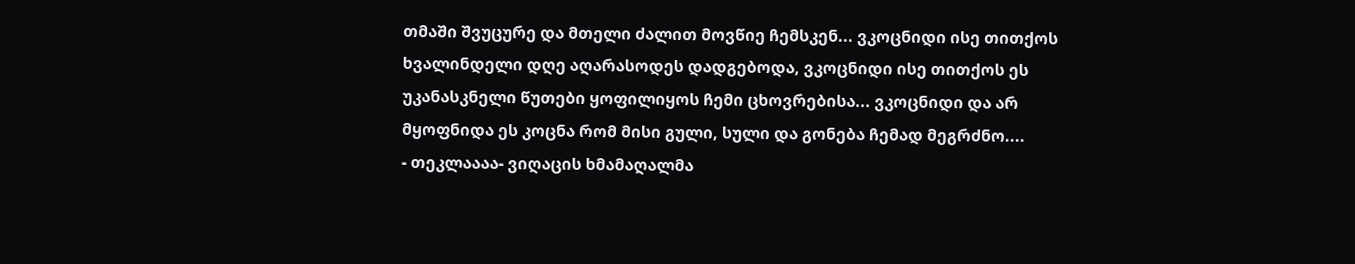თმაში შვუცურე და მთელი ძალით მოვწიე ჩემსკენ... ვკოცნიდი ისე თითქოს ხვალინდელი დღე აღარასოდეს დადგებოდა, ვკოცნიდი ისე თითქოს ეს უკანასკნელი წუთები ყოფილიყოს ჩემი ცხოვრებისა... ვკოცნიდი და არ მყოფნიდა ეს კოცნა რომ მისი გული, სული და გონება ჩემად მეგრძნო....
- თეკლაააა- ვიღაცის ხმამაღალმა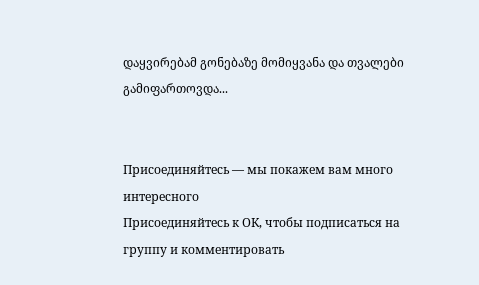დაყვირებამ გონებაზე მომიყვანა და თვალები გამიფართოვდა...


Присоединяйтесь — мы покажем вам много интересного
Присоединяйтесь к ОК, чтобы подписаться на группу и комментировать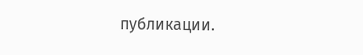публикации.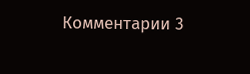Комментарии 3